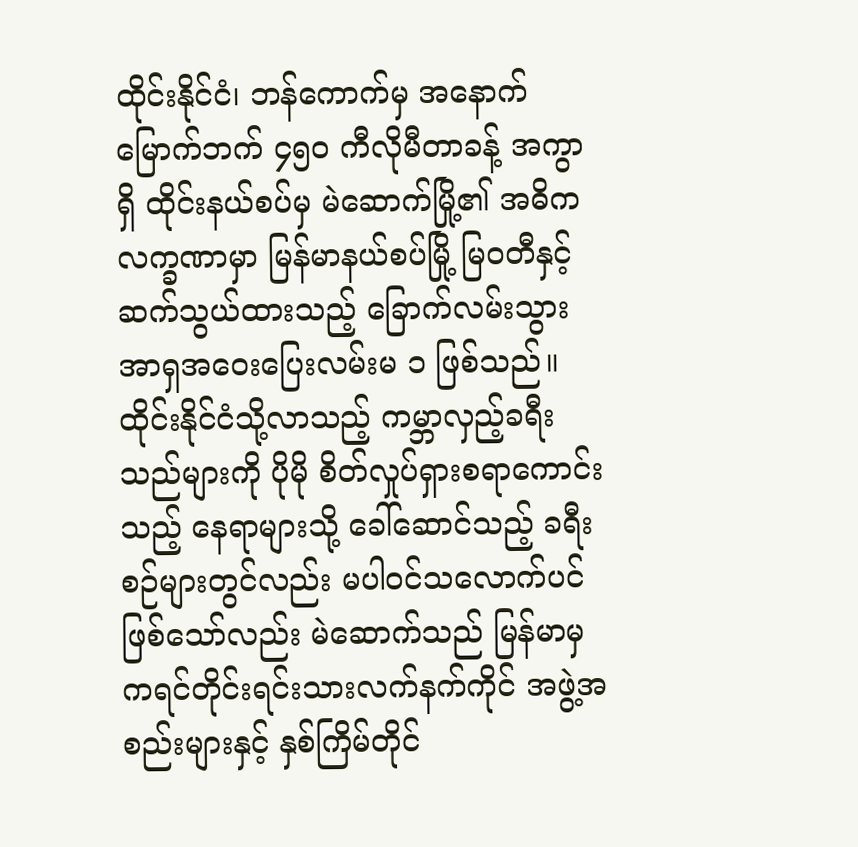ထိုင်းနိုင်ငံ၊ ဘန်ကောက်မှ အနောက်မြောက်ဘက် ၄၅၀ ကီလိုမီတာခန့် အကွာရှိ ထိုင်းနယ်စပ်မှ မဲဆောက်မြို့၏ အဓိက လက္ခဏာမှာ မြန်မာနယ်စပ်မြို့ မြဝတီနှင့် ဆက်သွယ်ထားသည့် ခြောက်လမ်းသွား အာရှအဝေးပြေးလမ်းမ ၁ ဖြစ်သည်။
ထိုင်းနိုင်ငံသို့လာသည့် ကမ္ဘာလှည့်ခရီးသည်များကို ပိုမို စိတ်လှုပ်ရှားစရာကောင်းသည့် နေရာများသို့ ခေါ်ဆောင်သည့် ခရီးစဉ်များတွင်လည်း မပါဝင်သလောက်ပင် ဖြစ်သော်လည်း မဲဆောက်သည် မြန်မာမှ ကရင်တိုင်းရင်းသားလက်နက်ကိုင် အဖွဲ့အစည်းများနှင့် နှစ်ကြိမ်တိုင်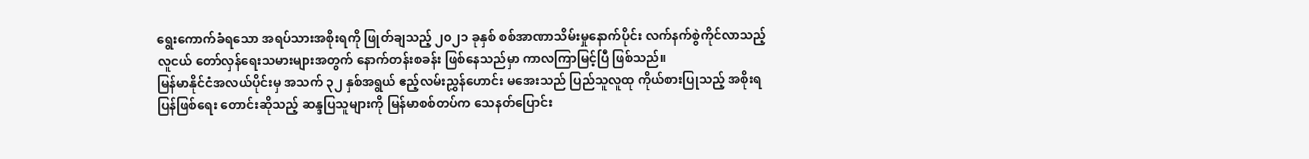ရွေးကောက်ခံရသော အရပ်သားအစိုးရကို ဖြုတ်ချသည့် ၂၀၂၁ ခုနှစ် စစ်အာဏာသိမ်းမှုနောက်ပိုင်း လက်နက်စွဲကိုင်လာသည့် လူငယ် တော်လှန်ရေးသမားများအတွက် နောက်တန်းစခန်း ဖြစ်နေသည်မှာ ကာလကြာမြင့်ပြီ ဖြစ်သည်။
မြန်မာနိုင်ငံအလယ်ပိုင်းမှ အသက် ၃၂ နှစ်အရွယ် ဧည့်လမ်းညွှန်ဟောင်း မအေးသည် ပြည်သူလူထု ကိုယ်စားပြုသည့် အစိုးရ ပြန်ဖြစ်ရေး တောင်းဆိုသည့် ဆန္ဒပြသူများကို မြန်မာစစ်တပ်က သေနတ်ပြောင်း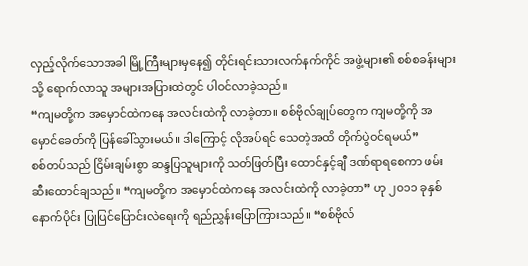လှည့်လိုက်သောအခါ မြို့ကြီးများမှနေ၍ တိုင်းရင်းသားလက်နက်ကိုင် အဖွဲ့များ၏ စစ်စခန်းများသို့ ရောက်လာသူ အများအပြားထဲတွင် ပါဝင်လာခဲ့သည်။
“ကျမတို့က အမှောင်ထဲကနေ အလင်းထဲကို လာခဲ့တာ။ စစ်ဗိုလ်ချုပ်တွေက ကျမတို့ကို အမှောင်ခေတ်ကို ပြန်ခေါ်သွားမယ်။ ဒါကြောင့် လိုအပ်ရင် သေတဲ့အထိ တိုက်ပွဲဝင်ရမယ်”
စစ်တပ်သည် ငြိမ်းချမ်းစွာ ဆန္ဒပြသူများကို သတ်ဖြတ်ပြီး ထောင်နှင့်ချီ ဒဏ်ရာရစေကာ ဖမ်းဆီးထောင်ချသည်။ “ကျမတို့က အမှောင်ထဲကနေ အလင်းထဲကို လာခဲ့တာ” ဟု ၂၀၁၁ ခုနှစ်နောက်ပိုင်း ပြုပြင်ပြောင်းလဲရေးကို ရည်ညွှန်းပြောကြားသည်။ “စစ်ဗိုလ်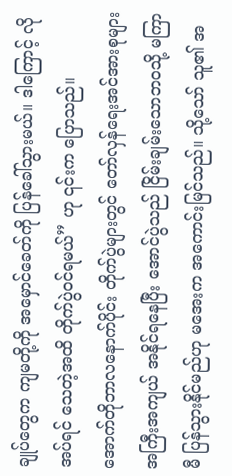ချုပ်တွေက ကျမတို့ကို အမှောင်ခေတ်ကို ပြန်ခေါ်သွားမယ်။ ဒါကြောင့် လိုအပ်ရင် သေတဲ့အထိ တိုက်ပွဲဝင်ရမယ်” ဟု ၎င်းက ပြောသည်။
အောက်တိုဘာလနောက်ပိုင်း တိုက်ပွဲများတွင် တော်လှန်ရေးအင်အားစုများ အကြီးအကျယ် အနိုင်ရနေပြီး အောင်ပွဲသည် ငြိမ်းချမ်းသောဘဝသို့ မကြာမီ ပြန်သွားနိုင်မည်ဟု မအေးက အကောင်းမြင်သည်။ သို့သော် သူ၏ အ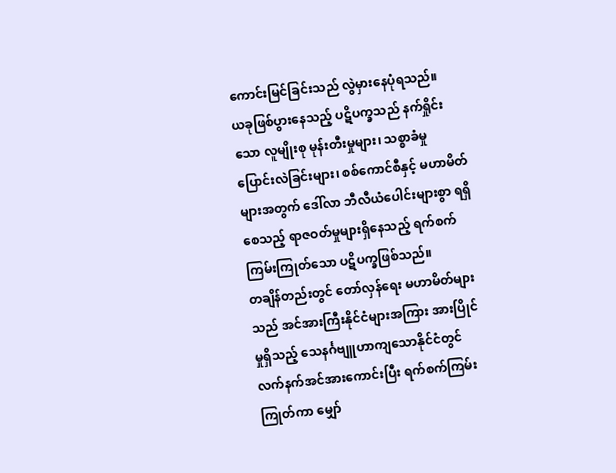ကောင်းမြင်ခြင်းသည် လွဲမှားနေပုံရသည်။
ယခုဖြစ်ပွားနေသည့် ပဋိပက္ခသည် နက်ရှိုင်းသော လူမျိုးစု မုန်းတီးမှုများ၊ သစ္စာခံမှု ပြောင်းလဲခြင်းများ၊ စစ်ကောင်စီနှင့် မဟာမိတ်များအတွက် ဒေါ်လာ ဘီလီယံပေါင်းများစွာ ရရှိစေသည့် ရာဇဝတ်မှုများရှိနေသည့် ရက်စက်ကြမ်းကြုတ်သော ပဋိပက္ခဖြစ်သည်။
တချိန်တည်းတွင် တော်လှန်ရေး မဟာမိတ်များသည် အင်အားကြီးနိုင်ငံများအကြား အားပြိုင်မှုရှိသည့် သေနင်္ဂဗျူဟာကျသောနိုင်ငံတွင် လက်နက်အင်အားကောင်းပြီး ရက်စက်ကြမ်းကြုတ်ကာ မျှော်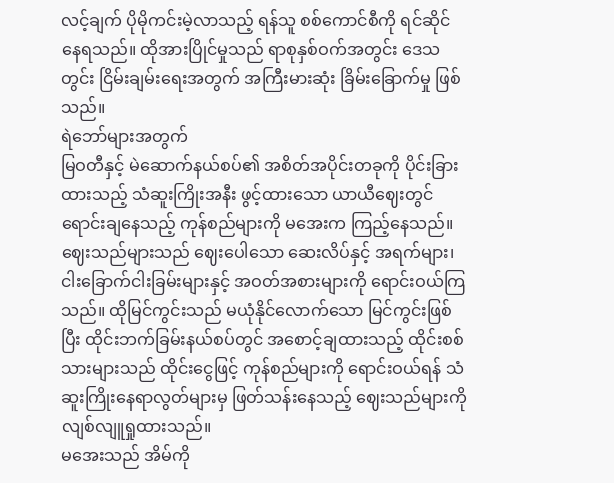လင့်ချက် ပိုမိုကင်းမဲ့လာသည့် ရန်သူ စစ်ကောင်စီကို ရင်ဆိုင်နေရသည်။ ထိုအားပြိုင်မှုသည် ရာစုနှစ်ဝက်အတွင်း ဒေသတွင်း ငြိမ်းချမ်းရေးအတွက် အကြီးမားဆုံး ခြိမ်းခြောက်မှု ဖြစ်သည်။
ရဲဘော်များအတွက်
မြဝတီနှင့် မဲဆောက်နယ်စပ်၏ အစိတ်အပိုင်းတခုကို ပိုင်းခြားထားသည့် သံဆူးကြိုးအနီး ဖွင့်ထားသော ယာယီဈေးတွင် ရောင်းချနေသည့် ကုန်စည်များကို မအေးက ကြည့်နေသည်။ ဈေးသည်များသည် ဈေးပေါသော ဆေးလိပ်နှင့် အရက်များ၊ ငါးခြောက်ငါးခြမ်းများနှင့် အဝတ်အစားများကို ရောင်းဝယ်ကြသည်။ ထိုမြင်ကွင်းသည် မယုံနိုင်လောက်သော မြင်ကွင်းဖြစ်ပြီး ထိုင်းဘက်ခြမ်းနယ်စပ်တွင် အစောင့်ချထားသည့် ထိုင်းစစ်သားများသည် ထိုင်းငွေဖြင့် ကုန်စည်များကို ရောင်းဝယ်ရန် သံဆူးကြိုးနေရာလွတ်များမှ ဖြတ်သန်းနေသည့် ဈေးသည်များကို လျစ်လျူရှုထားသည်။
မအေးသည် အိမ်ကို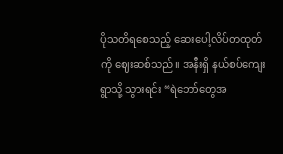ပိုသတိရစေသည့် ဆေးပေါ့လိပ်တထုတ်ကို ဈေးဆစ်သည်။ အနီးရှိ နယ်စပ်ကျေးရွာသို့ သွားရင်း “ရဲဘော်တွေအ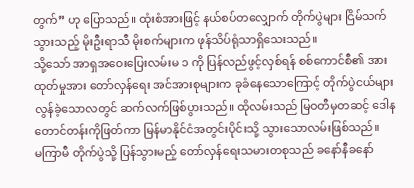တွက်” ဟု ပြောသည်။ ထုံးစံအားဖြင့် နယ်စပ်တလျှောက် တိုက်ပွဲများ ငြိမ်သက်သွားသည့် မိုးဦးရာသီ မိုးစက်များက ဖုန်သိပ်ရုံသာရှိသေးသည်။
သို့သော် အာရှအဝေးပြေးလမ်းမ ၁ ကို ပြန်လည်ဖွင့်လှစ်ရန် စစ်ကောင်စီ၏ အားထုတ်မှုအား တော်လှန်ရေး အင်အားစုများက ခုခံနေသောကြောင့် တိုက်ပွဲငယ်များ လွန်ခဲ့သောလတွင် ဆက်လက်ဖြစ်ပွားသည်။ ထိုလမ်းသည် မြဝတီမှတဆင့် ဒေါနတောင်တန်းကိုဖြတ်ကာ မြန်မာနိုင်ငံအတွင်းပိုင်းသို့ သွားသောလမ်းဖြစ်သည်။
မကြာမီ တိုက်ပွဲသို့ ပြန်သွားမည့် တော်လှန်ရေးသမားတစုသည် ခနော်နီခနော်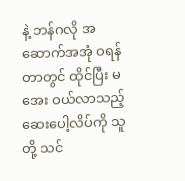နဲ့ ဘန်ဂလို အဆောက်အအုံ ဝရန်တာတွင် ထိုင်ပြီး မအေး ဝယ်လာသည့် ဆေးပေါ့လိပ်ကို သူတို့ သင်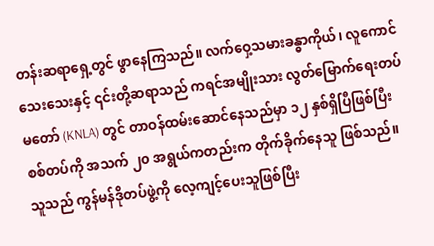တန်းဆရာရှေ့တွင် ဖွာနေကြသည်။ လက်ဝှေ့သမားခန္ဓာကိုယ်၊ လူကောင်သေးသေးနှင့် ၎င်းတို့ဆရာသည် ကရင်အမျိုးသား လွတ်မြောက်ရေးတပ်မတော် (KNLA) တွင် တာဝန်ထမ်းဆောင်နေသည်မှာ ၁၂ နှစ်ရှိပြီဖြစ်ပြီး စစ်တပ်ကို အသက် ၂၀ အရွယ်ကတည်းက တိုက်ခိုက်နေသူ ဖြစ်သည်။ သူသည် ကွန်မန်ဒိုတပ်ဖွဲ့ကို လေ့ကျင့်ပေးသူဖြစ်ပြီး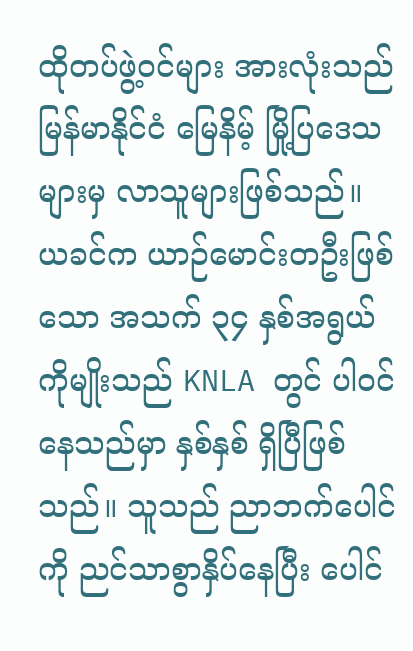ထိုတပ်ဖွဲ့ဝင်များ အားလုံးသည် မြန်မာနိုင်ငံ မြေနိမ့် မြို့ပြဒေသများမှ လာသူများဖြစ်သည်။
ယခင်က ယာဉ်မောင်းတဦးဖြစ်သော အသက် ၃၄ နှစ်အရွယ် ကိုမျိုးသည် KNLA တွင် ပါဝင်နေသည်မှာ နှစ်နှစ် ရှိပြီဖြစ်သည်။ သူသည် ညာဘက်ပေါင်ကို ညင်သာစွာနှိပ်နေပြီး ပေါင်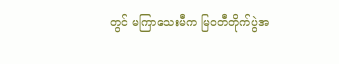တွင် မကြာသေးမီက မြဝတီတိုက်ပွဲအ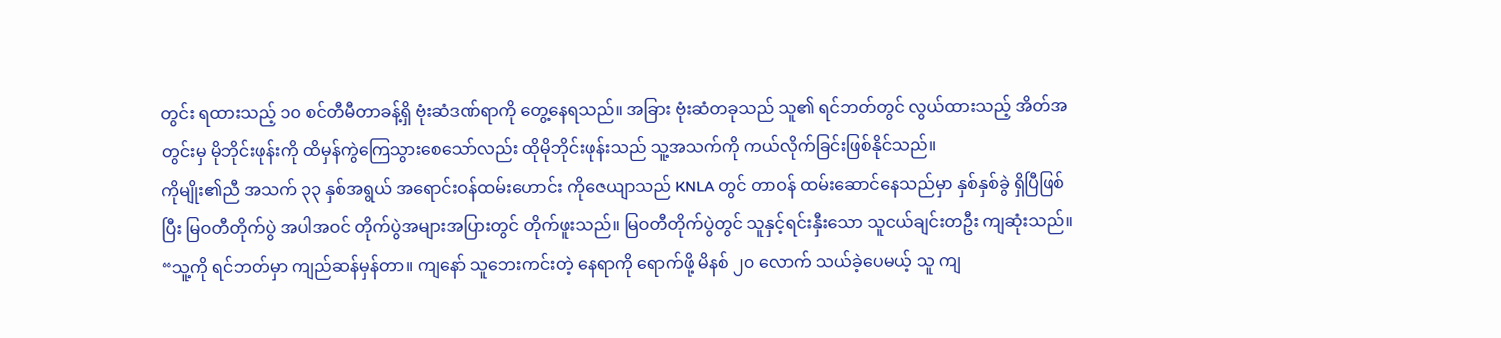တွင်း ရထားသည့် ၁၀ စင်တီမီတာခန့်ရှိ ဗုံးဆံဒဏ်ရာကို တွေ့နေရသည်။ အခြား ဗုံးဆံတခုသည် သူ၏ ရင်ဘတ်တွင် လွယ်ထားသည့် အိတ်အတွင်းမှ မိုဘိုင်းဖုန်းကို ထိမှန်ကွဲကြေသွားစေသော်လည်း ထိုမိုဘိုင်းဖုန်းသည် သူ့အသက်ကို ကယ်လိုက်ခြင်းဖြစ်နိုင်သည်။
ကိုမျိုး၏ညီ အသက် ၃၃ နှစ်အရွယ် အရောင်းဝန်ထမ်းဟောင်း ကိုဇေယျာသည် KNLA တွင် တာဝန် ထမ်းဆောင်နေသည်မှာ နှစ်နှစ်ခွဲ ရှိပြီဖြစ်ပြီး မြဝတီတိုက်ပွဲ အပါအဝင် တိုက်ပွဲအများအပြားတွင် တိုက်ဖူးသည်။ မြဝတီတိုက်ပွဲတွင် သူနှင့်ရင်းနှီးသော သူငယ်ချင်းတဦး ကျဆုံးသည်။
“သူ့ကို ရင်ဘတ်မှာ ကျည်ဆန်မှန်တာ။ ကျနော် သူဘေးကင်းတဲ့ နေရာကို ရောက်ဖို့ မိနစ် ၂၀ လောက် သယ်ခဲ့ပေမယ့် သူ ကျ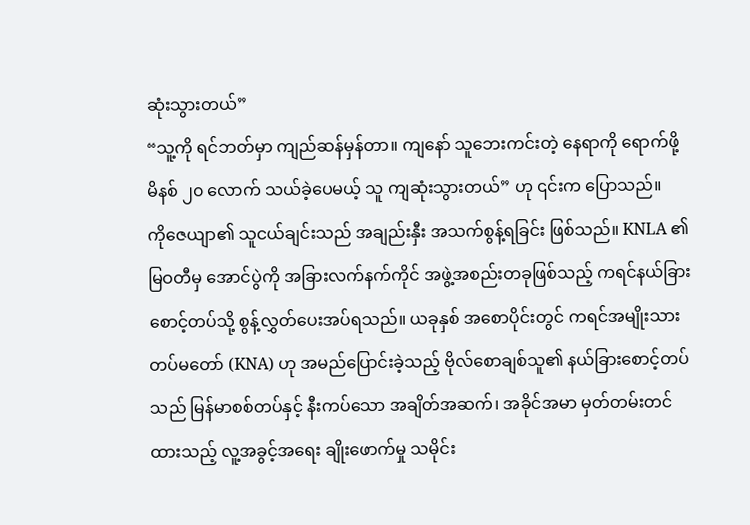ဆုံးသွားတယ်”
“သူ့ကို ရင်ဘတ်မှာ ကျည်ဆန်မှန်တာ။ ကျနော် သူဘေးကင်းတဲ့ နေရာကို ရောက်ဖို့ မိနစ် ၂၀ လောက် သယ်ခဲ့ပေမယ့် သူ ကျဆုံးသွားတယ်” ဟု ၎င်းက ပြောသည်။
ကိုဇေယျာ၏ သူငယ်ချင်းသည် အချည်းနှီး အသက်စွန့်ရခြင်း ဖြစ်သည်။ KNLA ၏ မြဝတီမှ အောင်ပွဲကို အခြားလက်နက်ကိုင် အဖွဲ့အစည်းတခုဖြစ်သည့် ကရင်နယ်ခြားစောင့်တပ်သို့ စွန့်လွှတ်ပေးအပ်ရသည်။ ယခုနှစ် အစောပိုင်းတွင် ကရင်အမျိုးသားတပ်မတော် (KNA) ဟု အမည်ပြောင်းခဲ့သည့် ဗိုလ်စောချစ်သူ၏ နယ်ခြားစောင့်တပ်သည် မြန်မာစစ်တပ်နှင့် နီးကပ်သော အချိတ်အဆက်၊ အခိုင်အမာ မှတ်တမ်းတင်ထားသည့် လူ့အခွင့်အရေး ချိုးဖောက်မှု သမိုင်း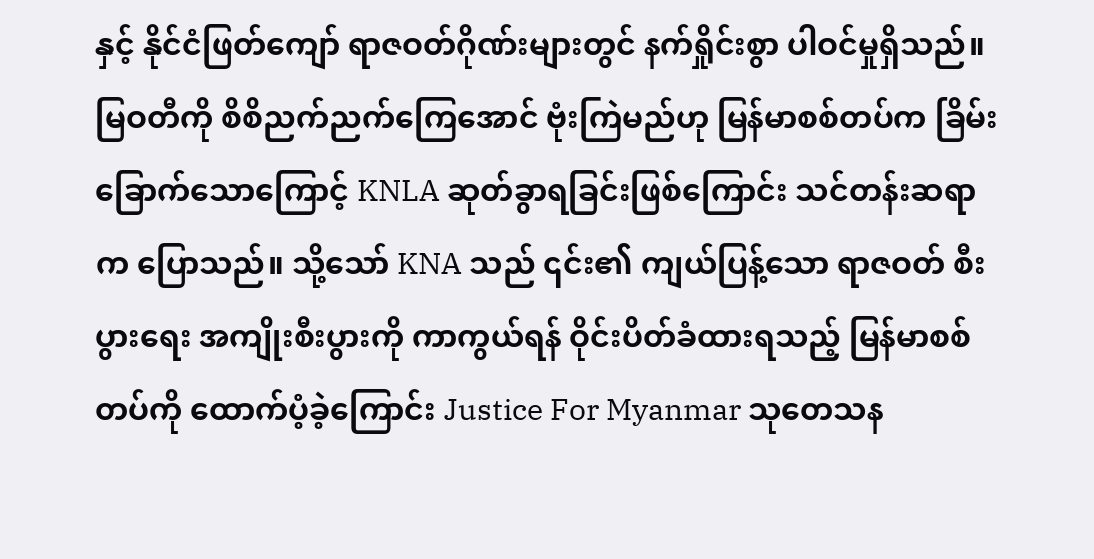နှင့် နိုင်ငံဖြတ်ကျော် ရာဇဝတ်ဂိုဏ်းများတွင် နက်ရှိုင်းစွာ ပါဝင်မှုရှိသည်။
မြဝတီကို စိစိညက်ညက်ကြေအောင် ဗုံးကြဲမည်ဟု မြန်မာစစ်တပ်က ခြိမ်းခြောက်သောကြောင့် KNLA ဆုတ်ခွာရခြင်းဖြစ်ကြောင်း သင်တန်းဆရာက ပြောသည်။ သို့သော် KNA သည် ၎င်း၏ ကျယ်ပြန့်သော ရာဇဝတ် စီးပွားရေး အကျိုးစီးပွားကို ကာကွယ်ရန် ဝိုင်းပိတ်ခံထားရသည့် မြန်မာစစ်တပ်ကို ထောက်ပံ့ခဲ့ကြောင်း Justice For Myanmar သုတေသန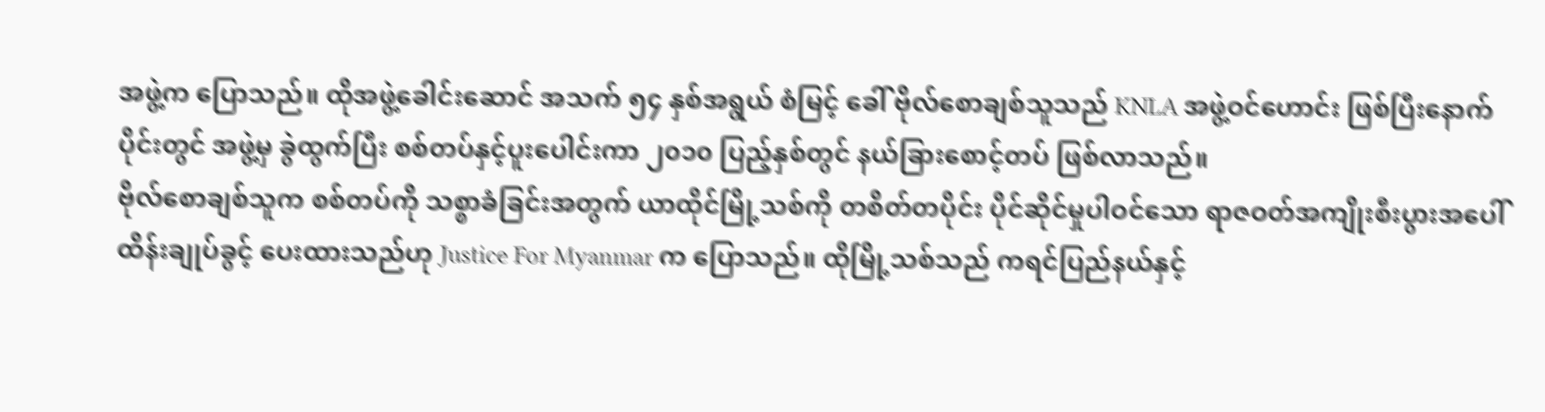အဖွဲ့က ပြောသည်။ ထိုအဖွဲ့ခေါင်းဆောင် အသက် ၅၄ နှစ်အရွယ် စံမြင့် ခေါ် ဗိုလ်စောချစ်သူသည် KNLA အဖွဲ့ဝင်ဟောင်း ဖြစ်ပြီးနောက်ပိုင်းတွင် အဖွဲ့မှ ခွဲထွက်ပြီး စစ်တပ်နှင့်ပူးပေါင်းကာ ၂၀၁၀ ပြည့်နှစ်တွင် နယ်ခြားစောင့်တပ် ဖြစ်လာသည်။
ဗိုလ်စောချစ်သူက စစ်တပ်ကို သစ္စာခံခြင်းအတွက် ယာထိုင်မြို့သစ်ကို တစိတ်တပိုင်း ပိုင်ဆိုင်မှုပါဝင်သော ရာဇဝတ်အကျိုးစီးပွားအပေါ် ထိန်းချုပ်ခွင့် ပေးထားသည်ဟု Justice For Myanmar က ပြောသည်။ ထိုမြို့သစ်သည် ကရင်ပြည်နယ်နှင့်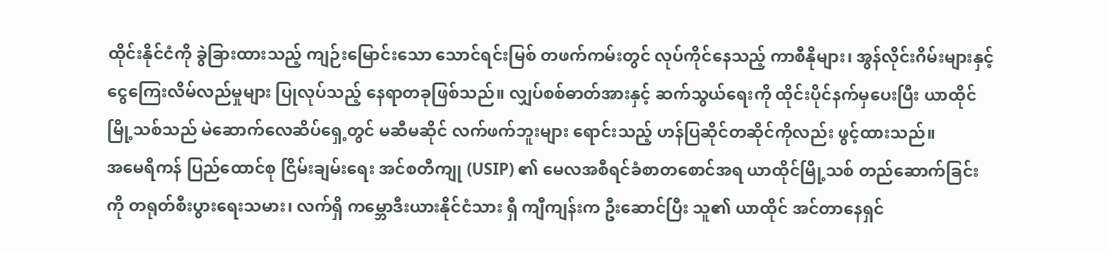ထိုင်းနိုင်ငံကို ခွဲခြားထားသည့် ကျဉ်းမြောင်းသော သောင်ရင်းမြစ် တဖက်ကမ်းတွင် လုပ်ကိုင်နေသည့် ကာစီနိုများ၊ အွန်လိုင်းဂိမ်းများနှင့် ငွေကြေးလိမ်လည်မှုများ ပြုလုပ်သည့် နေရာတခုဖြစ်သည်။ လျှပ်စစ်ဓာတ်အားနှင့် ဆက်သွယ်ရေးကို ထိုင်းပိုင်နက်မှပေးပြီး ယာထိုင်မြို့သစ်သည် မဲဆောက်လေဆိပ်ရှေ့တွင် မဆီမဆိုင် လက်ဖက်ဘူးများ ရောင်းသည့် ဟန်ပြဆိုင်တဆိုင်ကိုလည်း ဖွင့်ထားသည်။
အမေရိကန် ပြည်ထောင်စု ငြိမ်းချမ်းရေး အင်စတီကျု (USIP) ၏ မေလအစီရင်ခံစာတစောင်အရ ယာထိုင်မြို့သစ် တည်ဆောက်ခြင်းကို တရုတ်စီးပွားရေးသမား၊ လက်ရှိ ကမ္ဘောဒီးယားနိုင်ငံသား ရှီ ကျီကျန်းက ဦးဆောင်ပြီး သူ၏ ယာထိုင် အင်တာနေရှင်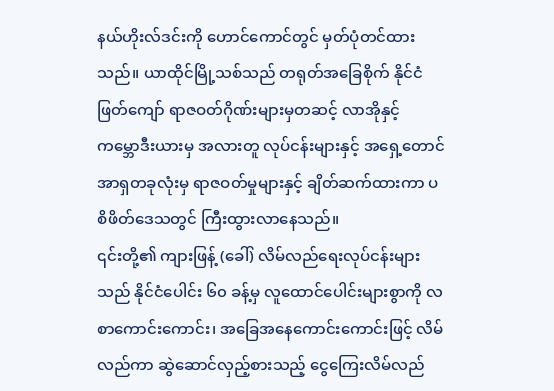နယ်ဟိုးလ်ဒင်းကို ဟောင်ကောင်တွင် မှတ်ပုံတင်ထားသည်။ ယာထိုင်မြို့သစ်သည် တရုတ်အခြေစိုက် နိုင်ငံဖြတ်ကျော် ရာဇဝတ်ဂိုဏ်းများမှတဆင့် လာအိုနှင့် ကမ္ဘောဒီးယားမှ အလားတူ လုပ်ငန်းများနှင့် အရှေ့တောင်အာရှတခုလုံးမှ ရာဇဝတ်မှုများနှင့် ချိတ်ဆက်ထားကာ ပစိဖိတ်ဒေသတွင် ကြီးထွားလာနေသည်။
၎င်းတို့၏ ကျားဖြန့် (ခေါ်) လိမ်လည်ရေးလုပ်ငန်းများသည် နိုင်ငံပေါင်း ၆၀ ခန့်မှ လူထောင်ပေါင်းများစွာကို လစာကောင်းကောင်း၊ အခြေအနေကောင်းကောင်းဖြင့် လိမ်လည်ကာ ဆွဲဆောင်လှည့်စားသည့် ငွေကြေးလိမ်လည်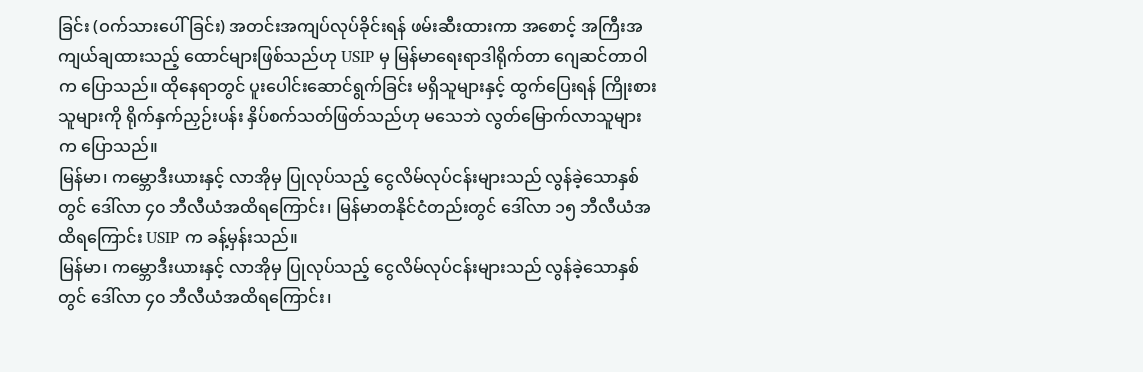ခြင်း (ဝက်သားပေါ်ခြင်း) အတင်းအကျပ်လုပ်ခိုင်းရန် ဖမ်းဆီးထားကာ အစောင့် အကြီးအကျယ်ချထားသည့် ထောင်များဖြစ်သည်ဟု USIP မှ မြန်မာရေးရာဒါရိုက်တာ ဂျေဆင်တာဝါက ပြောသည်။ ထိုနေရာတွင် ပူးပေါင်းဆောင်ရွက်ခြင်း မရှိသူများနှင့် ထွက်ပြေးရန် ကြိုးစားသူများကို ရိုက်နှက်ညှဉ်းပန်း နှိပ်စက်သတ်ဖြတ်သည်ဟု မသေဘဲ လွတ်မြောက်လာသူများက ပြောသည်။
မြန်မာ၊ ကမ္ဘောဒီးယားနှင့် လာအိုမှ ပြုလုပ်သည့် ငွေလိမ်လုပ်ငန်းများသည် လွန်ခဲ့သောနှစ်တွင် ဒေါ်လာ ၄၀ ဘီလီယံအထိရကြောင်း၊ မြန်မာတနိုင်ငံတည်းတွင် ဒေါ်လာ ၁၅ ဘီလီယံအထိရကြောင်း USIP က ခန့်မှန်းသည်။
မြန်မာ၊ ကမ္ဘောဒီးယားနှင့် လာအိုမှ ပြုလုပ်သည့် ငွေလိမ်လုပ်ငန်းများသည် လွန်ခဲ့သောနှစ်တွင် ဒေါ်လာ ၄၀ ဘီလီယံအထိရကြောင်း၊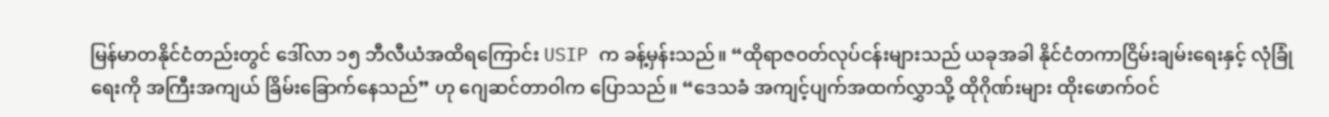မြန်မာတနိုင်ငံတည်းတွင် ဒေါ်လာ ၁၅ ဘီလီယံအထိရကြောင်း USIP က ခန့်မှန်းသည်။ “ထိုရာဇဝတ်လုပ်ငန်းများသည် ယခုအခါ နိုင်ငံတကာငြိမ်းချမ်းရေးနှင့် လုံခြုံရေးကို အကြီးအကျယ် ခြိမ်းခြောက်နေသည်” ဟု ဂျေဆင်တာဝါက ပြောသည်။ “ဒေသခံ အကျင့်ပျက်အထက်လွှာသို့ ထိုဂိုဏ်းများ ထိုးဖောက်ဝင်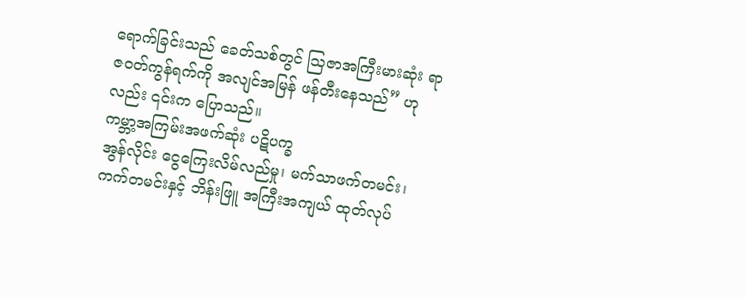ရောက်ခြင်းသည် ခေတ်သစ်တွင် သြဇာအကြီးမားဆုံး ရာဇဝတ်ကွန်ရက်ကို အလျင်အမြန် ဖန်တီးနေသည်” ဟုလည်း ၎င်းက ပြောသည်။
ကမ္ဘာ့အကြမ်းအဖက်ဆုံး ပဋိပက္ခ
အွန်လိုင်း ငွေကြေးလိမ်လည်မှု၊ မက်သာဖက်တမင်း၊ ကက်တမင်းနှင့် ဘိန်းဖြူ အကြီးအကျယ် ထုတ်လုပ်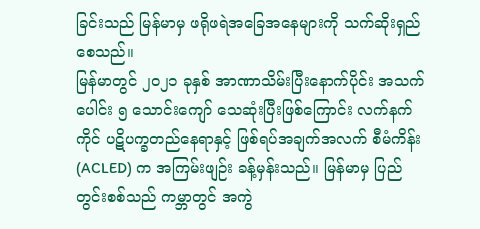ခြင်းသည် မြန်မာမှ ဖရိုဖရဲအခြေအနေများကို သက်ဆိုးရှည်စေသည်။
မြန်မာတွင် ၂၀၂၁ ခုနှစ် အာဏာသိမ်းပြီးနောက်ပိုင်း အသက်ပေါင်း ၅ သောင်းကျော် သေဆုံးပြီးဖြစ်ကြောင်း လက်နက်ကိုင် ပဋိပက္ခတည်နေရာနှင့် ဖြစ်ရပ်အချက်အလက် စီမံကိန်း (ACLED) က အကြမ်းဖျဉ်း ခန့်မှန်းသည်။ မြန်မာမှ ပြည်တွင်းစစ်သည် ကမ္ဘာတွင် အကွဲ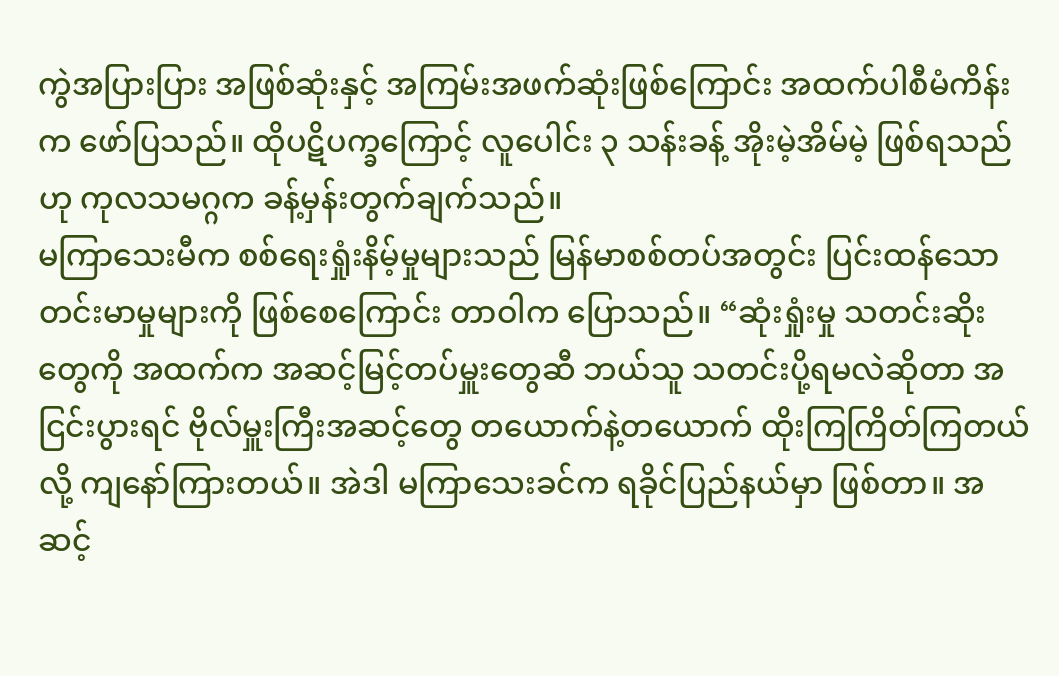ကွဲအပြားပြား အဖြစ်ဆုံးနှင့် အကြမ်းအဖက်ဆုံးဖြစ်ကြောင်း အထက်ပါစီမံကိန်းက ဖော်ပြသည်။ ထိုပဋိပက္ခကြောင့် လူပေါင်း ၃ သန်းခန့် အိုးမဲ့အိမ်မဲ့ ဖြစ်ရသည်ဟု ကုလသမဂ္ဂက ခန့်မှန်းတွက်ချက်သည်။
မကြာသေးမီက စစ်ရေးရှုံးနိမ့်မှုများသည် မြန်မာစစ်တပ်အတွင်း ပြင်းထန်သော တင်းမာမှုများကို ဖြစ်စေကြောင်း တာဝါက ပြောသည်။ “ဆုံးရှုံးမှု သတင်းဆိုးတွေကို အထက်က အဆင့်မြင့်တပ်မှူးတွေဆီ ဘယ်သူ သတင်းပို့ရမလဲဆိုတာ အငြင်းပွားရင် ဗိုလ်မှူးကြီးအဆင့်တွေ တယောက်နဲ့တယောက် ထိုးကြကြိတ်ကြတယ်လို့ ကျနော်ကြားတယ်။ အဲဒါ မကြာသေးခင်က ရခိုင်ပြည်နယ်မှာ ဖြစ်တာ။ အဆင့်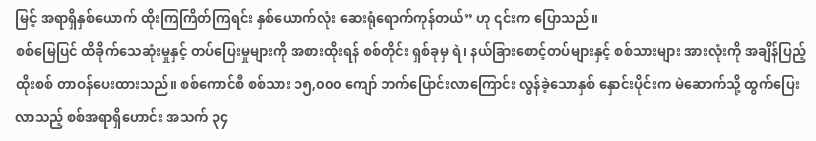မြင့် အရာရှိနှစ်ယောက် ထိုးကြကြိတ်ကြရင်း နှစ်ယောက်လုံး ဆေးရုံရောက်ကုန်တယ်” ဟု ၎င်းက ပြောသည်။
စစ်မြေပြင် ထိခိုက်သေဆုံးမှုနှင့် တပ်ပြေးမှုများကို အစားထိုးရန် စစ်တိုင်း ရှစ်ခုမှ ရဲ၊ နယ်ခြားစောင့်တပ်များနှင့် စစ်သားများ အားလုံးကို အချိန်ပြည့်ထိုးစစ် တာဝန်ပေးထားသည်။ စစ်ကောင်စီ စစ်သား ၁၅,၀၀၀ ကျော် ဘက်ပြောင်းလာကြောင်း လွန်ခဲ့သောနှစ် နှောင်းပိုင်းက မဲဆောက်သို့ ထွက်ပြေးလာသည့် စစ်အရာရှိဟောင်း အသက် ၃၄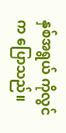နှစ်အရွယ် ကိုလွင်က ပြောသည်။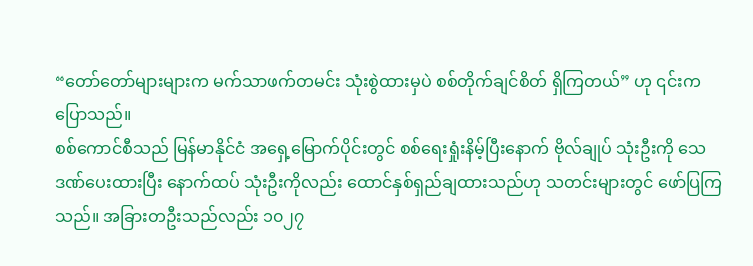“တော်တော်များများက မက်သာဖက်တမင်း သုံးစွဲထားမှပဲ စစ်တိုက်ချင်စိတ် ရှိကြတယ်” ဟု ၎င်းက ပြောသည်။
စစ်ကောင်စီသည် မြန်မာနိုင်ငံ အရှေ့မြောက်ပိုင်းတွင် စစ်ရေးရှုံးနိမ့်ပြီးနောက် ဗိုလ်ချုပ် သုံးဦးကို သေဒဏ်ပေးထားပြီး နောက်ထပ် သုံးဦးကိုလည်း ထောင်နှစ်ရှည်ချထားသည်ဟု သတင်းများတွင် ဖော်ပြကြသည်။ အခြားတဦးသည်လည်း ၁၀၂၇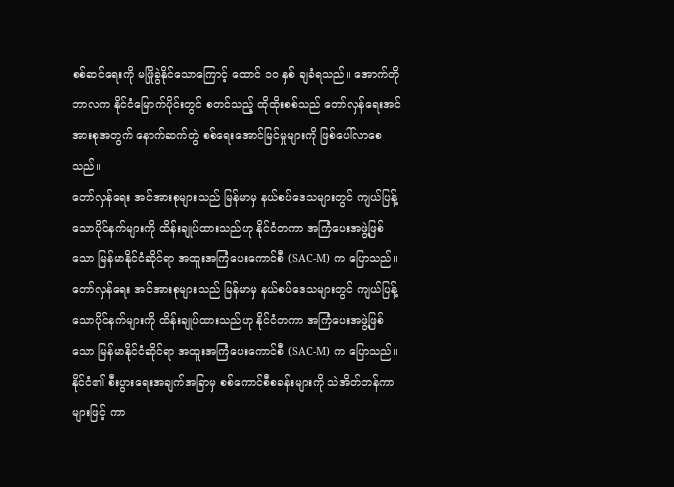စစ်ဆင်ရေးကို မဖြိုခွဲနိုင်သောကြောင့် ထောင် ၁၀ နှစ် ချခံရသည်။ အောက်တိုဘာလက နိုင်ငံမြောက်ပိုင်းတွင် စတင်သည့် ထိုထိုးစစ်သည် တော်လှန်ရေးအင်အားစုအတွက် နောက်ဆက်တွဲ စစ်ရေးအောင်မြင်မှုများကို ဖြစ်ပေါ်လာစေသည်။
တော်လှန်ရေး အင်အားစုများသည် မြန်မာမှ နယ်စပ်ဒေသများတွင် ကျယ်ပြန့်သောပိုင်နက်များကို ထိန်းချုပ်ထားသည်ဟု နိုင်ငံတကာ အကြံပေးအဖွဲ့ဖြစ်သော မြန်မာနိုင်ငံဆိုင်ရာ အထူးအကြံပေးကောင်စီ (SAC-M) က ပြောသည်။
တော်လှန်ရေး အင်အားစုများသည် မြန်မာမှ နယ်စပ်ဒေသများတွင် ကျယ်ပြန့်သောပိုင်နက်များကို ထိန်းချုပ်ထားသည်ဟု နိုင်ငံတကာ အကြံပေးအဖွဲ့ဖြစ်သော မြန်မာနိုင်ငံဆိုင်ရာ အထူးအကြံပေးကောင်စီ (SAC-M) က ပြောသည်။ နိုင်ငံ၏ စီးပွားရေးအချက်အခြာမှ စစ်ကောင်စီစခန်းများကို သဲအိတ်ဘန်ကာများဖြင့် ကာ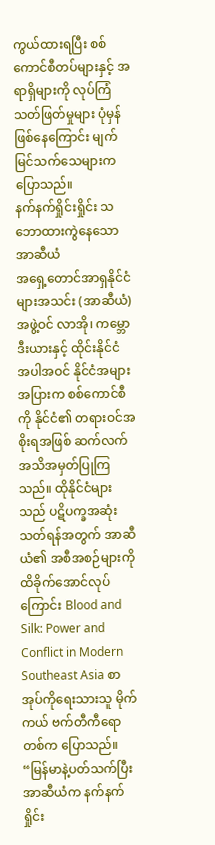ကွယ်ထားရပြီး စစ်ကောင်စီတပ်များနှင့် အရာရှိများကို လုပ်ကြံသတ်ဖြတ်မှုများ ပုံမှန်ဖြစ်နေကြောင်း မျက်မြင်သက်သေများက ပြောသည်။
နက်နက်ရှိုင်းရှိုင်း သဘောထားကွဲနေသော အာဆီယံ
အရှေ့တောင်အာရှနိုင်ငံများအသင်း (အာဆီယံ) အဖွဲ့ဝင် လာအို၊ ကမ္ဘောဒီးယားနှင့် ထိုင်းနိုင်ငံ အပါအဝင် နိုင်ငံအများအပြားက စစ်ကောင်စီကို နိုင်ငံ၏ တရားဝင်အစိုးရအဖြစ် ဆက်လက် အသိအမှတ်ပြုကြသည်။ ထိုနိုင်ငံများသည် ပဋိပက္ခအဆုံးသတ်ရန်အတွက် အာဆီယံ၏ အစီအစဉ်များကို ထိခိုက်အောင်လုပ်ကြောင်း Blood and Silk: Power and Conflict in Modern Southeast Asia စာအုပ်ကိုရေးသားသူ မိုက်ကယ် ဗက်တီကီရောတစ်က ပြောသည်။
“မြန်မာနဲ့ပတ်သက်ပြီး အာဆီယံက နက်နက်ရှိုင်း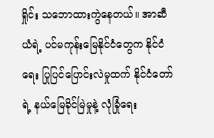ရှိုင်း သဘောထားကွဲနေတယ်။ အာဆီယံရဲ့ ပင်မကုန်းမြေနိုင်ငံတွေက နိုင်ငံရေး ပြုပြင်ပြောင်းလဲမှုထက် နိုင်ငံတော်ရဲ့ နယ်မြေခိုင်မြဲမှုနဲ့ လုံခြုံရေး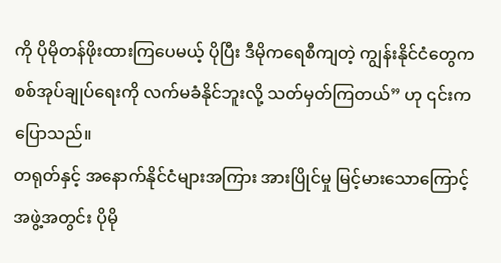ကို ပိုမိုတန်ဖိုးထားကြပေမယ့် ပိုပြီး ဒီမိုကရေစီကျတဲ့ ကျွန်းနိုင်ငံတွေက စစ်အုပ်ချုပ်ရေးကို လက်မခံနိုင်ဘူးလို့ သတ်မှတ်ကြတယ်” ဟု ၎င်းက ပြောသည်။
တရုတ်နှင့် အနောက်နိုင်ငံများအကြား အားပြိုင်မှု မြင့်မားသောကြောင့် အဖွဲ့အတွင်း ပိုမို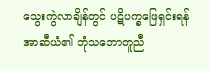သွေးကွဲလာချိန်တွင် ပဋိပက္ခဖြေရှင်းရန် အာဆီယံ၏ ဘုံသဘောတူညီ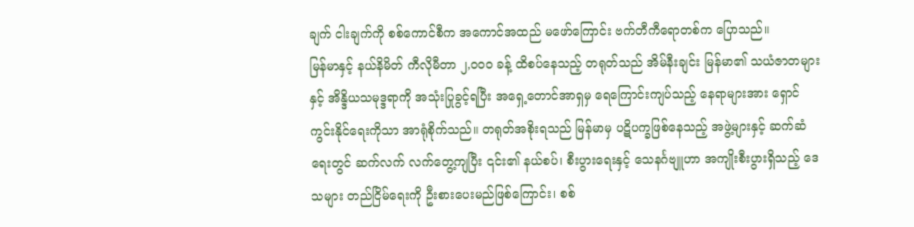ချက် ငါးချက်ကို စစ်ကောင်စီက အကောင်အထည် မဖော်ကြောင်း ဗက်တီကီရောတစ်က ပြောသည်။
မြန်မာနှင့် နယ်နိမိတ် ကီလိုမီတာ ၂,၀၀၀ ခန့် ထိစပ်နေသည့် တရုတ်သည် အိမ်နီးချင်း မြန်မာ၏ သယံဇာတများနှင့် အိန္ဒိယသမုဒ္ဒရာကို အသုံးပြုခွင့်ရပြီး အရှေ့တောင်အာရှမှ ရေကြောင်းကျပ်သည့် နေရာများအား ရှောင်ကွင်းနိုင်ရေးကိုသာ အာရုံစိုက်သည်။ တရုတ်အစိုးရသည် မြန်မာမှ ပဋိပက္ခဖြစ်နေသည့် အဖွဲ့များနှင့် ဆက်ဆံရေးတွင် ဆက်လက် လက်တွေ့ကျပြီး ၎င်း၏ နယ်စပ်၊ စီးပွားရေးနှင့် သေနင်္ဂဗျူဟာ အကျိုးစီးပွားရှိသည့် ဒေသများ တည်ငြိမ်ရေးကို ဦးစားပေးမည်ဖြစ်ကြောင်း၊ စစ်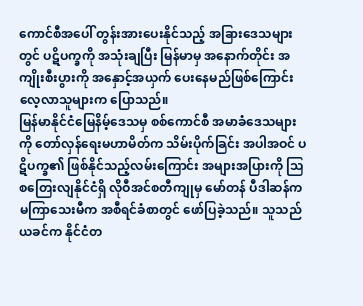ကောင်စီအပေါ် တွန်းအားပေးနိုင်သည့် အခြားဒေသများတွင် ပဋိပက္ခကို အသုံးချပြီး မြန်မာမှ အနောက်တိုင်း အကျိုးစီးပွားကို အနှောင့်အယှက် ပေးနေမည်ဖြစ်ကြောင်း လေ့လာသူများက ပြောသည်။
မြန်မာနိုင်ငံမြေနိမ့်ဒေသမှ စစ်ကောင်စီ အမာခံဒေသများကို တော်လှန်ရေးမဟာမိတ်က သိမ်းပိုက်ခြင်း အပါအဝင် ပဋိပက္ခ၏ ဖြစ်နိုင်သည့်လမ်းကြောင်း အများအပြားကို သြစတြေးလျနိုင်ငံရှိ လိုဝီအင်စတီကျုမှ မော်တန် ပီဒါဆန်က မကြာသေးမီက အစီရင်ခံစာတွင် ဖော်ပြခဲ့သည်။ သူသည် ယခင်က နိုင်ငံတ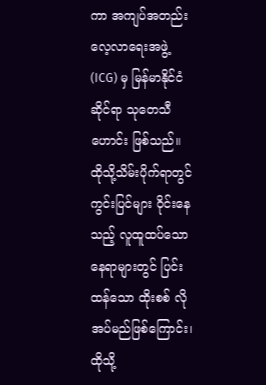ကာ အကျပ်အတည်း လေ့လာရေးအဖွဲ့ (ICG) မှ မြန်မာနိုင်ငံဆိုင်ရာ သုတေသီဟောင်း ဖြစ်သည်။
ထိုသို့သိမ်းပိုက်ရာတွင် ကွင်းပြင်များ ဝိုင်းနေသည့် လူထူထပ်သော နေရာများတွင် ပြင်းထန်သော ထိုးစစ် လိုအပ်မည်ဖြစ်ကြောင်း၊ ထိုသို့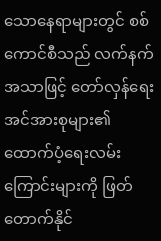သောနေရာများတွင် စစ်ကောင်စီသည် လက်နက်အသာဖြင့် တော်လှန်ရေးအင်အားစုများ၏ ထောက်ပံ့ရေးလမ်းကြောင်းများကို ဖြတ်တောက်နိုင်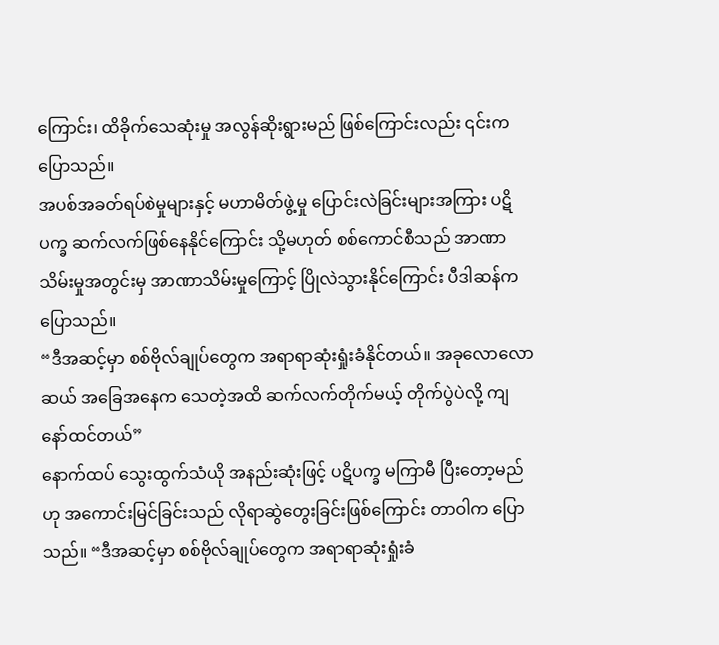ကြောင်း၊ ထိခိုက်သေဆုံးမှု အလွန်ဆိုးရွားမည် ဖြစ်ကြောင်းလည်း ၎င်းက ပြောသည်။
အပစ်အခတ်ရပ်စဲမှုများနှင့် မဟာမိတ်ဖွဲ့မှု ပြောင်းလဲခြင်းများအကြား ပဋိပက္ခ ဆက်လက်ဖြစ်နေနိုင်ကြောင်း သို့မဟုတ် စစ်ကောင်စီသည် အာဏာသိမ်းမှုအတွင်းမှ အာဏာသိမ်းမှုကြောင့် ပြိုလဲသွားနိုင်ကြောင်း ပီဒါဆန်က ပြောသည်။
“ဒီအဆင့်မှာ စစ်ဗိုလ်ချုပ်တွေက အရာရာဆုံးရှုံးခံနိုင်တယ်။ အခုလောလောဆယ် အခြေအနေက သေတဲ့အထိ ဆက်လက်တိုက်မယ့် တိုက်ပွဲပဲလို့ ကျနော်ထင်တယ်”
နောက်ထပ် သွေးထွက်သံယို အနည်းဆုံးဖြင့် ပဋိပက္ခ မကြာမီ ပြီးတော့မည်ဟု အကောင်းမြင်ခြင်းသည် လိုရာဆွဲတွေးခြင်းဖြစ်ကြောင်း တာဝါက ပြောသည်။ “ဒီအဆင့်မှာ စစ်ဗိုလ်ချုပ်တွေက အရာရာဆုံးရှုံးခံ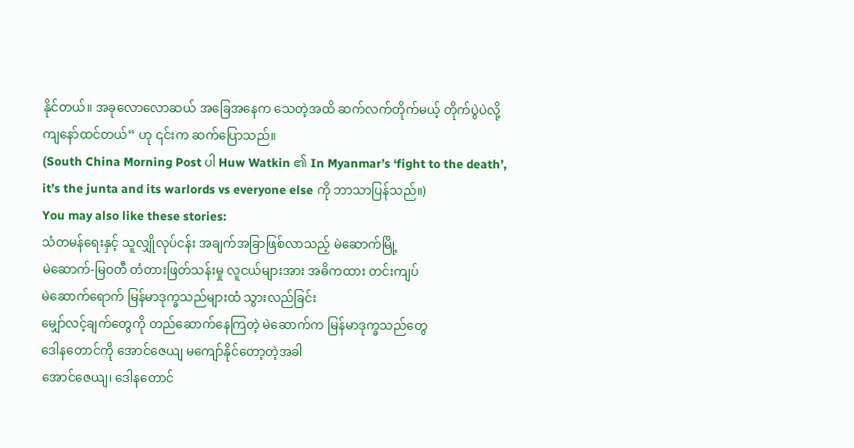နိုင်တယ်။ အခုလောလောဆယ် အခြေအနေက သေတဲ့အထိ ဆက်လက်တိုက်မယ့် တိုက်ပွဲပဲလို့ ကျနော်ထင်တယ်” ဟု ၎င်းက ဆက်ပြောသည်။
(South China Morning Post ပါ Huw Watkin ၏ In Myanmar’s ‘fight to the death’, it’s the junta and its warlords vs everyone else ကို ဘာသာပြန်သည်။)
You may also like these stories:
သံတမန်ရေးနှင့် သူလျှိုလုပ်ငန်း အချက်အခြာဖြစ်လာသည့် မဲဆောက်မြို့
မဲဆောက်-မြဝတီ တံတားဖြတ်သန်းမှု လူငယ်များအား အဓိကထား တင်းကျပ်
မဲဆောက်ရောက် မြန်မာဒုက္ခသည်များထံ သွားလည်ခြင်း
မျှော်လင့်ချက်တွေကို တည်ဆောက်နေကြတဲ့ မဲဆောက်က မြန်မာဒုက္ခသည်တွေ
ဒေါနတောင်ကို အောင်ဇေယျ မကျော်နိုင်တော့တဲ့အခါ
အောင်ဇေယျ၊ ဒေါနတောင်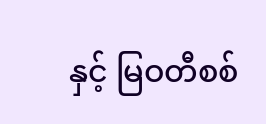နှင့် မြဝတီစစ်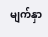မျက်နှာ